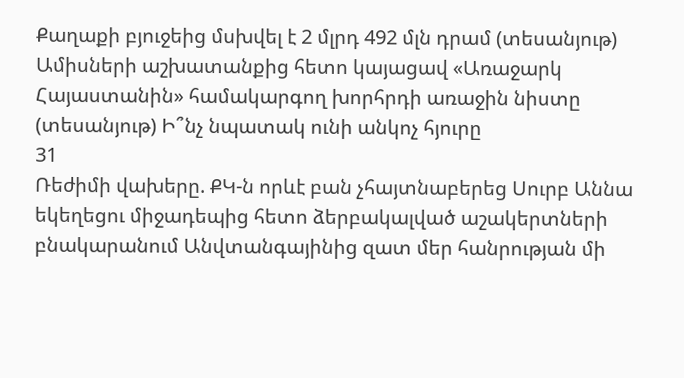Քաղաքի բյուջեից մսխվել է 2 մլրդ 492 մլն դրամ (տեսանյութ) Ամիսների աշխատանքից հետո կայացավ «Առաջարկ Հայաստանին» համակարգող խորհրդի առաջին նիստը (տեսանյութ) Ի՞նչ նպատակ ունի անկոչ հյուրը
31
Ռեժիմի վախերը. ՔԿ-ն որևէ բան չհայտնաբերեց Սուրբ Աննա եկեղեցու միջադեպից հետո ձերբակալված աշակերտների բնակարանում Անվտանգայինից զատ մեր հանրության մի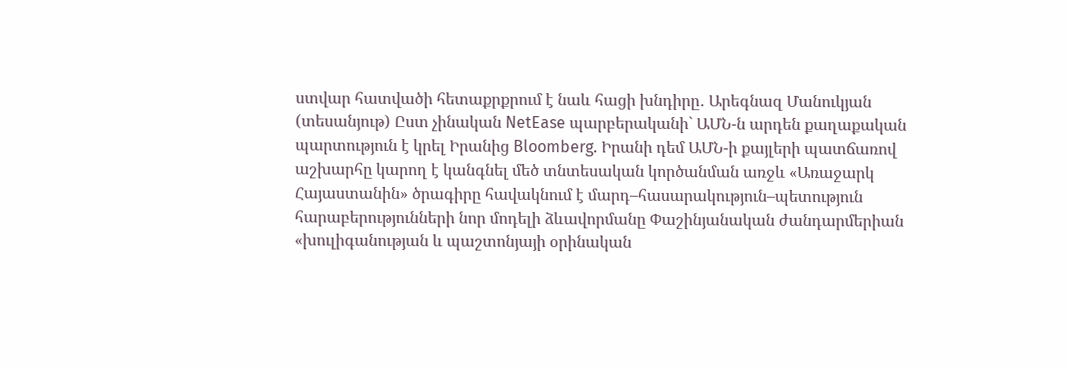ստվար հատվածի հետաքրքրում է նաև հացի խնդիրը․ Արեգնազ Մանուկյան (տեսանյութ) Ըստ չինական NetEase պարբերականի` ԱՄՆ-ն արդեն քաղաքական պարտություն է կրել Իրանից Bloomberg. Իրանի դեմ ԱՄՆ-ի քայլերի պատճառով աշխարհը կարող է կանգնել մեծ տնտեսական կործանման առջև «Առաջարկ Հայաստանին» ծրագիրը հավակնում է մարդ–հասարակություն–պետություն հարաբերությունների նոր մոդելի ձևավորմանը Փաշինյանական ժանդարմերիան «խուլիգանության և պաշտոնյայի օրինական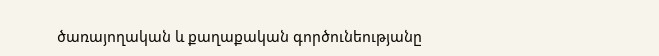ծառայողական և քաղաքական գործունեությանը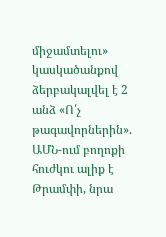միջամտելու» կասկածանքով ձերբակալվել է 2 անձ «Ո՛չ թագավորներին». ԱՄՆ-ում բողոքի հուժկու ալիք է Թրամփի, նրա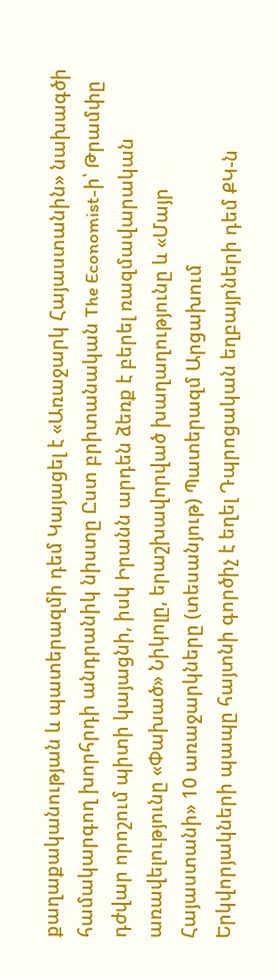քաղաքականության և պատերազմի դեմ Կայացել է «Առաջարկ Հայաստանին» նախագծի համակարգող խորհրդի անդրանիկ նիստը Ըստ բրիտանական The Economist-ի՝ Թրամփը դժվար որոշում պիտի կայացնի, իսկ Իրանն արդեն ձեռք է բերել ռազմավարական առավելությունը «Փախած» Նիկոլը, երաշխավորված խաղաղությունը և «Մայր Հայաստանի» 10 առաջարկները (տեսանյութ) Պատերազմ Արցախում
Երկվորյակների պապը հայտնի գործիչ է եղել Դպրոցական եղբայրների դեմ ՔԿ-ն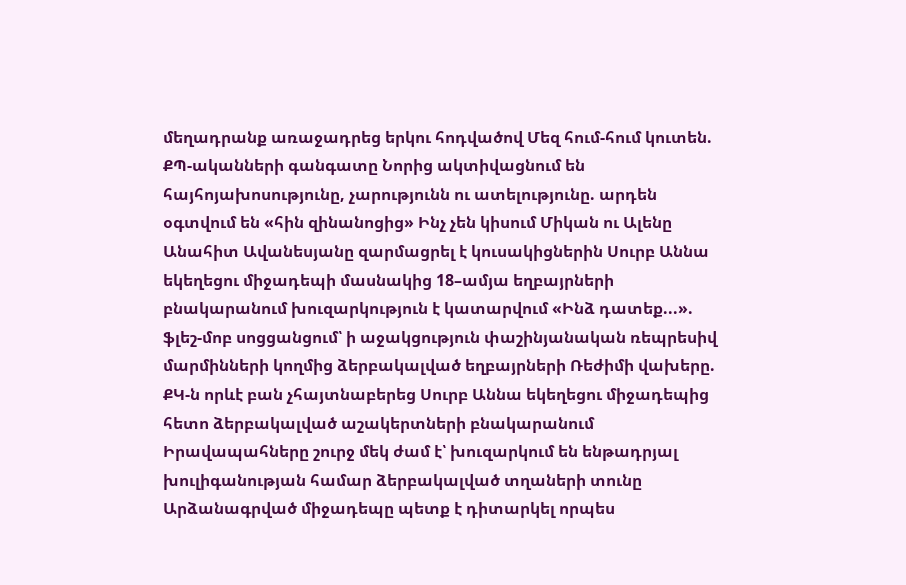մեղադրանք առաջադրեց երկու հոդվածով Մեզ հում-հում կուտեն. ՔՊ-ականների գանգատը Նորից ակտիվացնում են հայհոյախոսությունը, չարությունն ու ատելությունը. արդեն օգտվում են «հին զինանոցից» Ինչ չեն կիսում Միկան ու Ալենը Անահիտ Ավանեսյանը զարմացրել է կուսակիցներին Սուրբ Աննա եկեղեցու միջադեպի մասնակից 18–ամյա եղբայրների բնակարանում խուզարկություն է կատարվում «Ինձ դատեք...». ֆլեշ-մոբ սոցցանցում՝ ի աջակցություն փաշինյանական ռեպրեսիվ մարմինների կողմից ձերբակալված եղբայրների Ռեժիմի վախերը. ՔԿ-ն որևէ բան չհայտնաբերեց Սուրբ Աննա եկեղեցու միջադեպից հետո ձերբակալված աշակերտների բնակարանում Իրավապահները շուրջ մեկ ժամ է՝ խուզարկում են ենթադրյալ խուլիգանության համար ձերբակալված տղաների տունը Արձանագրված միջադեպը պետք է դիտարկել որպես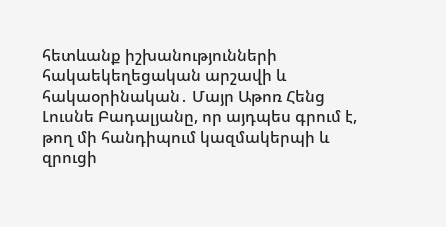հետևանք իշխանությունների հակաեկեղեցական արշավի և հակաօրինական․ Մայր Աթոռ Հենց Լուսնե Բադալյանը, որ այդպես գրում է, թող մի հանդիպում կազմակերպի և զրուցի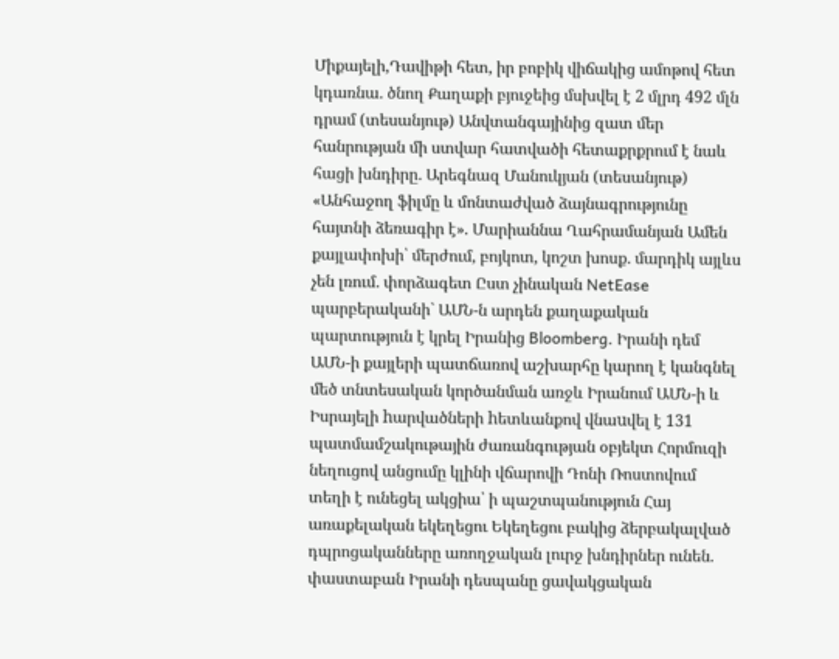Միքայելի,Դավիթի հետ, իր բոբիկ վիճակից ամոթով հետ կդառնա․ ծնող Քաղաքի բյուջեից մսխվել է 2 մլրդ 492 մլն դրամ (տեսանյութ) Անվտանգայինից զատ մեր հանրության մի ստվար հատվածի հետաքրքրում է նաև հացի խնդիրը․ Արեգնազ Մանուկյան (տեսանյութ) «Անհաջող ֆիլմը և մոնտաժված ձայնագրությունը հայտնի ձեռագիր է». Մարիաննա Ղահրամանյան Ամեն քայլափոխի՝ մերժում, բոյկոտ, կոշտ խոսք․ մարդիկ այլևս չեն լռում․ փորձագետ Ըստ չինական NetEase պարբերականի` ԱՄՆ-ն արդեն քաղաքական պարտություն է կրել Իրանից Bloomberg. Իրանի դեմ ԱՄՆ-ի քայլերի պատճառով աշխարհը կարող է կանգնել մեծ տնտեսական կործանման առջև Իրանում ԱՄՆ-ի և Իսրայելի hարվածների hետևանքով վնաuվել է 131 պատմամշակութային ժառանգության օբյեկտ Հորմուզի նեղուցով անցումը կլինի վճարովի Դոնի Ռոստովում տեղի է ունեցել ակցիա՝ ի պաշտպանություն Հայ առաքելական եկեղեցու Եկեղեցու բակից ձերբակալված դպրոցականները առողջական լուրջ խնդիրներ ունեն. փաստաբան Իրանի դեսպանը ցավակցական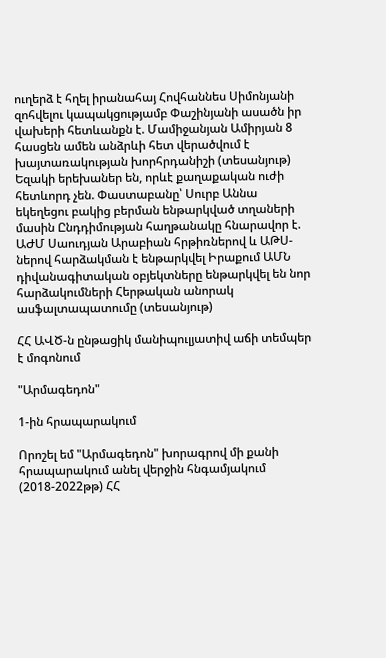ուղերձ է հղել իրանահայ Հովհաննես Սիմոնյանի զոհվելու կապակցությամբ Փաշինյանի ասածն իր վախերի հետևանքն է. Մամիջանյան Ամիրյան 8 հասցեն ամեն անձրևի հետ վերածվում է խայտառակության խորհրդանիշի (տեսանյութ) Եզակի երեխաներ են, որևէ քաղաքական ուժի հետևորդ չեն. Փաստաբանը՝ Սուրբ Աննա եկեղեցու բակից բերման ենթարկված տղաների մասին Ընդդիմության հաղթանակը հնարավոր է. ԱԺՄ Սաուդյան Արաբիան հրթիռներով և ԱԹՍ-ներով հարձակման է ենթարկվել Իրաքում ԱՄՆ դիվանագիտական օբյեկտները ենթարկվել են նոր հարձակումների Հերթական անորակ ասֆալտապատումը (տեսանյութ)

ՀՀ ԱՎԾ-ն ընթացիկ մանիպուլյատիվ աճի տեմպեր է մոգոնում

"Արմագեդոն"

1-ին հրապարակում

Որոշել եմ "Արմագեդոն" խորագրով մի քանի հրապարակում անել վերջին հնգամյակում (2018-2022թթ) ՀՀ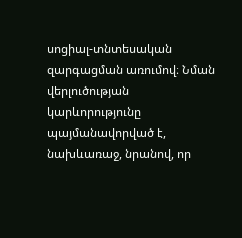սոցիալ-տնտեսական զարգացման առումով։ Նման վերլուծության կարևորությունը պայմանավորված է, նախևառաջ, նրանով, որ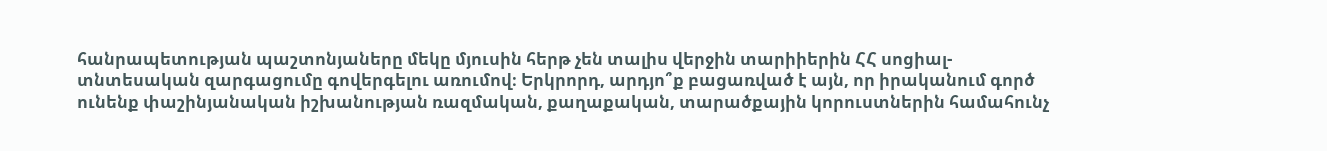հանրապետության պաշտոնյաները մեկը մյուսին հերթ չեն տալիս վերջին տարիիերին ՀՀ սոցիալ-տնտեսական զարգացումը գովերգելու առումով։ Երկրորդ, արդյո՞ք բացառված է այն, որ իրականում գործ ունենք փաշինյանական իշխանության ռազմական, քաղաքական, տարածքային կորուստներին համահունչ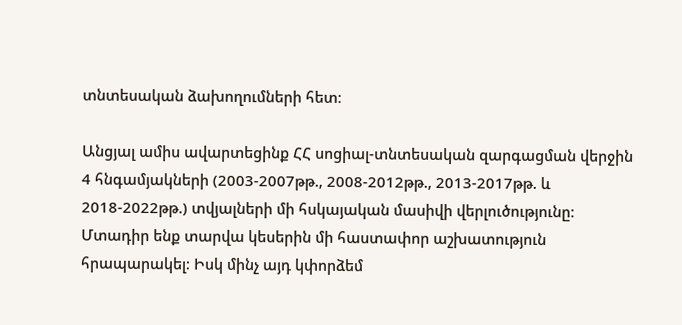տնտեսական ձախողումների հետ։

Անցյալ ամիս ավարտեցինք ՀՀ սոցիալ-տնտեսական զարգացման վերջին 4 հնգամյակների (2003-2007թթ., 2008-2012թթ., 2013-2017թթ. և 2018-2022թթ.) տվյալների մի հսկայական մասիվի վերլուծությունը։ Մտադիր ենք տարվա կեսերին մի հաստափոր աշխատություն հրապարակել։ Իսկ մինչ այդ կփորձեմ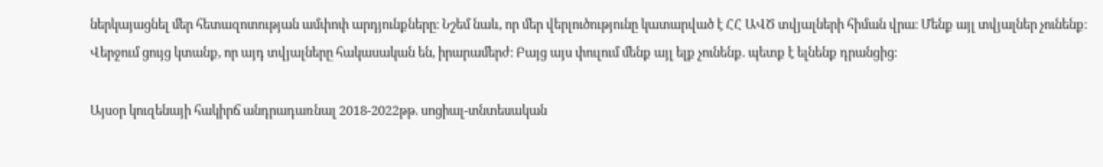ներկայացնել մեր հետազոտության ամփոփ արդյունքները։ Նշեմ նաև, որ մեր վերլուծությունը կատարված է ՀՀ ԱՎԾ տվյալների հիման վրա։ Մենք այլ տվյալներ չունենք։ Վերջում ցույց կտանք, որ այդ տվյալները հակասական են, իրարամերժ։ Բայց այս փուլում մենք այլ ելք չունենք. պետք է ելնենք դրանցից։

Այսօր կուզենայի հակիրճ անդրադառնալ 2018-2022թթ. սոցիալ-տնտեսական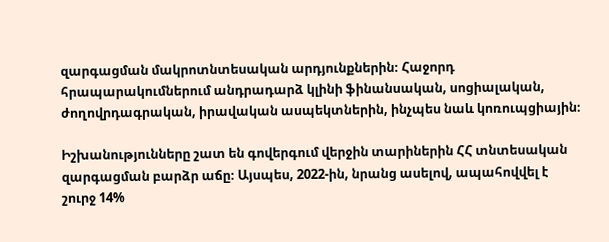զարգացման մակրոտնտեսական արդյունքներին։ Հաջորդ հրապարակումներում անդրադարձ կլինի ֆինանսական, սոցիալական, ժողովրդագրական, իրավական ասպեկտներին, ինչպես նաև կոռուպցիային։

Իշխանությունները շատ են գովերգում վերջին տարիներին ՀՀ տնտեսական զարգացման բարձր աճը։ Այսպես, 2022-ին, նրանց ասելով, ապահովվել է շուրջ 14%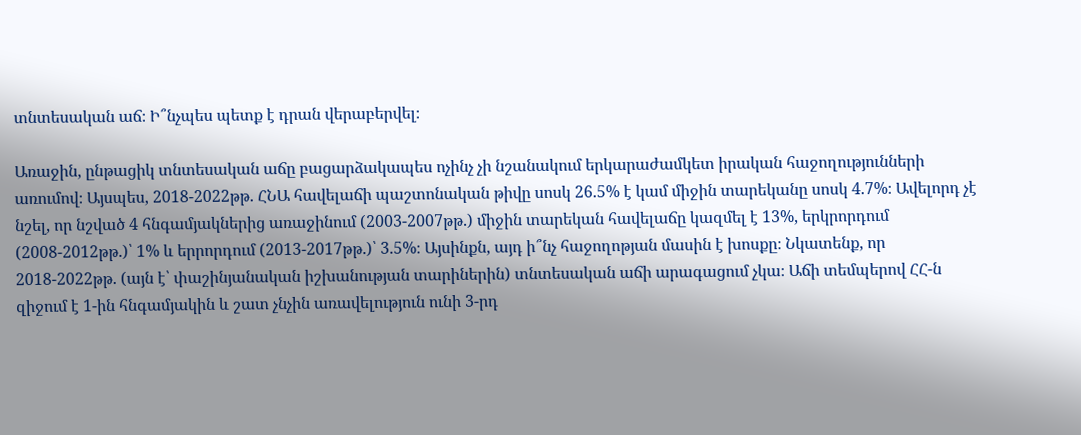տնտեսական աճ։ Ի՞նչպես պետք է դրան վերաբերվել։

Առաջին, ընթացիկ տնտեսական աճը բացարձակապես ոչինչ չի նշանակում երկարաժամկետ իրական հաջողությունների առումով։ Այսպես, 2018-2022թթ. ՀՆԱ հավելաճի պաշտոնական թիվը սոսկ 26.5% է կամ միջին տարեկանը սոսկ 4.7%։ Ավելորդ չէ նշել, որ նշված 4 հնգամյակներից առաջինում (2003-2007թթ.) միջին տարեկան հավելաճը կազմել է 13%, երկրորդում (2008-2012թթ.)՝ 1% և երրորդում (2013-2017թթ.)՝ 3.5%։ Այսինքն, այդ ի՞նչ հաջողոթյան մասին է խոսքը։ Նկատենք, որ 2018-2022թթ. (այն է՝ փաշինյանական իշխանության տարիներին) տնտեսական աճի արագացում չկա։ Աճի տեմպերով ՀՀ-ն զիջում է 1-ին հնգամյակին և շատ չնչին առավելություն ունի 3-րդ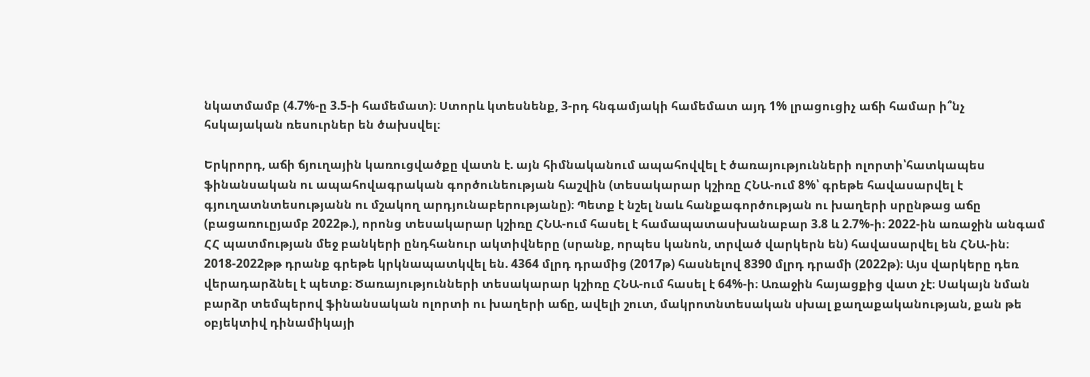նկատմամբ (4.7%-ը 3.5-ի համեմատ)։ Ստորև կտեսնենք, 3-րդ հնգամյակի համեմատ այդ 1% լրացուցիչ աճի համար ի՞նչ հսկայական ռեսուրներ են ծախսվել։

Երկրորդ, աճի ճյուղային կառուցվածքը վատն է. այն հիմնականում ապահովվել է ծառայությունների ոլորտի՝հատկապես ֆինանսական ու ապահովագրական գործունեության հաշվին (տեսակարար կշիռը ՀՆԱ-ում 8%՝ գրեթե հավասարվել է գյուղատնտեսությանն ու մշակող արդյունաբերությանը)։ Պետք է նշել նաև հանքագործության ու խաղերի սրընթաց աճը (բացառուըյամբ 2022թ.), որոնց տեսակարար կշիռը ՀՆԱ-ում հասել է համապատասխանաբար 3.8 և 2.7%-ի։ 2022-ին առաջին անգամ ՀՀ պատմության մեջ բանկերի ընդհանուր ակտիվները (սրանք, որպես կանոն, տրված վարկերն են) հավասարվել են ՀՆԱ-ին։ 2018-2022թթ դրանք գրեթե կրկնապատկվել են. 4364 մլրդ դրամից (2017թ) հասնելով 8390 մլրդ դրամի (2022թ)։ Այս վարկերը դեռ վերադարձնել է պետք։ Ծառայությունների տեսակարար կշիռը ՀՆԱ-ում հասել է 64%-ի։ Առաջին հայացքից վատ չէ։ Սակայն նման բարձր տեմպերով ֆինանսական ոլորտի ու խաղերի աճը, ավելի շուտ, մակրոտնտեսական սխալ քաղաքականության, քան թե օբյեկտիվ դինամիկայի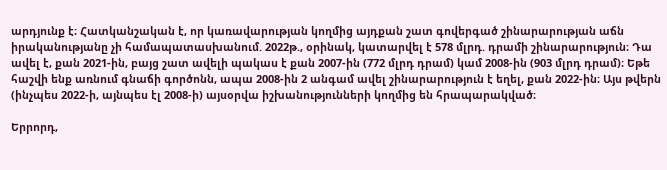արդյունք է։ Հատկանշական է, որ կառավարության կողմից այդքան շատ գովերգած շինարարության աճն իրականությանը չի համապատասխանում. 2022թ., օրինակ, կատարվել է 578 մլրդ. դրամի շինարարություն։ Դա ավել է, քան 2021-ին, բայց շատ ավելի պակաս է քան 2007-ին (772 մլրդ դրամ) կամ 2008-ին (903 մլրդ դրամ)։ Եթե հաշվի ենք առնում գնաճի գործոնն, ապա 2008-ին 2 անգամ ավել շինարարություն է եղել, քան 2022-ին։ Այս թվերն (ինչպես 2022-ի, այնպես էլ 2008-ի) այսօրվա իշխանությունների կողմից են հրապարակված։

Երրորդ,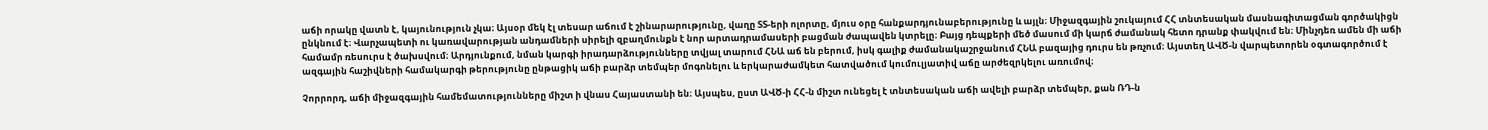աճի որակը վատն է, կայունություն չկա։ Այսօր մեկ էլ տեսար աճում է շինարարությունը, վաղը ՏՏ-երի ոլորտը, մյուս օրը հանքարդյունաբերությունը և այլն։ Միջազգային շուկայում ՀՀ տնտեսական մասնագիտացման գործակիցն ընկնում է։ Վարչապետի ու կառավարության անդամների սիրելի զբաղմունքն է նոր արտադրամասերի բացման ժապավեն կտրելը։ Բայց դեպքերի մեծ մասում մի կարճ ժամանակ հետո դրանք փակվում են։ Մինչդեռ ամեն մի աճի համամր ռեսուրս է ծախսվում։ Արդյունքում, նման կարգի իրադարձությունները տվյալ տարում ՀՆԱ աճ են բերում, իսկ գալիք ժամանակաշրջանում ՀՆԱ բազայից դուրս են թռչում։ Այստեղ ԱՎԾ-ն վարպետորեն օգտագործում է ազգային հաշիվների համակարգի թերությունը ընթացիկ աճի բարձր տեմպեր մոգոնելու և երկարաժամկետ հատվածում կումուլյատիվ աճը արժեզրկելու առումով։

Չորրորդ, աճի միջազգային համեմատությունները միշտ ի վնաս Հայաստանի են։ Այսպես, ըստ ԱՎԾ-ի ՀՀ-ն միշտ ունեցել է տնտեսական աճի ավելի բարձր տեմպեր, քան ՌԴ-ն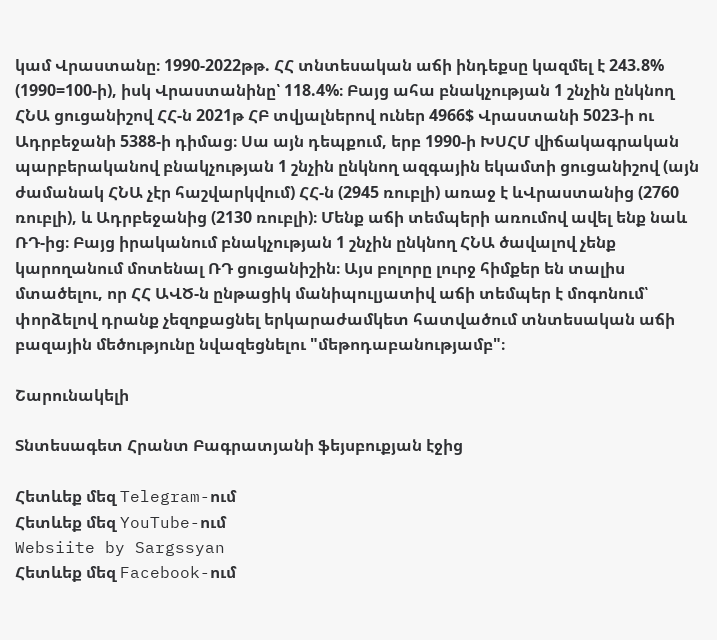կամ Վրաստանը։ 1990-2022թթ. ՀՀ տնտեսական աճի ինդեքսը կազմել է 243.8% (1990=100-ի), իսկ Վրաստանինը՝ 118.4%։ Բայց ահա բնակչության 1 շնչին ընկնող ՀՆԱ ցուցանիշով ՀՀ-ն 2021թ ՀԲ տվյալներով ուներ 4966$ Վրաստանի 5023-ի ու Ադրբեջանի 5388-ի դիմաց։ Սա այն դեպքում, երբ 1990-ի ԽՍՀՄ վիճակագրական պարբերականով բնակչության 1 շնչին ընկնող ազգային եկամտի ցուցանիշով (այն ժամանակ ՀՆԱ չէր հաշվարկվում) ՀՀ-ն (2945 ռուբլի) առաջ է ևՎրաստանից (2760 ռուբլի), և Ադրբեջանից (2130 ռուբլի)։ Մենք աճի տեմպերի առումով ավել ենք նաև ՌԴ-ից։ Բայց իրականում բնակչության 1 շնչին ընկնող ՀՆԱ ծավալով չենք կարողանում մոտենալ ՌԴ ցուցանիշին։ Այս բոլորը լուրջ հիմքեր են տալիս մտածելու, որ ՀՀ ԱՎԾ-ն ընթացիկ մանիպուլյատիվ աճի տեմպեր է մոգոնում՝ փորձելով դրանք չեզոքացնել երկարաժամկետ հատվածում տնտեսական աճի բազային մեծությունը նվազեցնելու "մեթոդաբանությամբ"։

Շարունակելի

Տնտեսագետ Հրանտ Բագրատյանի ֆեյսբուքյան էջից

Հետևեք մեզ Telegram-ում
Հետևեք մեզ YouTube-ում
Websiite by Sargssyan
Հետևեք մեզ Facebook-ում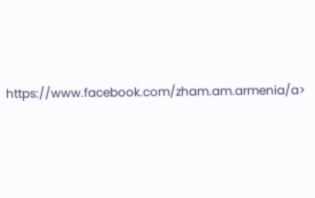https://www.facebook.com/zham.am.armenia/a>